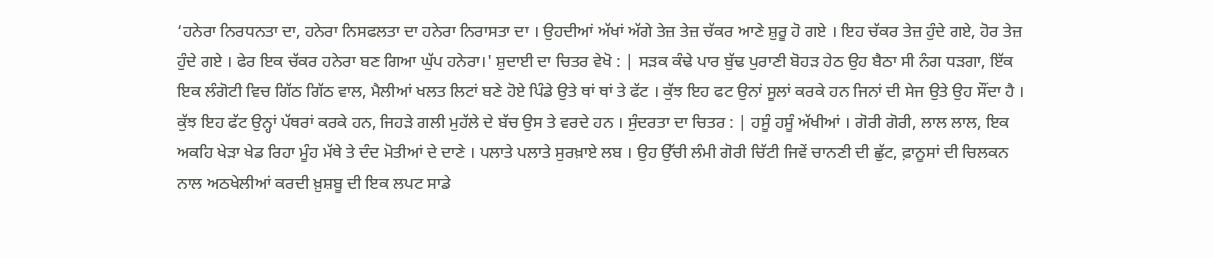‘ਹਨੇਰਾ ਨਿਰਧਨਤਾ ਦਾ, ਹਨੇਰਾ ਨਿਸਫਲਤਾ ਦਾ ਹਨੇਰਾ ਨਿਰਾਸਤਾ ਦਾ । ਉਹਦੀਆਂ ਅੱਖਾਂ ਅੱਗੇ ਤੇਜ਼ ਤੇਜ਼ ਚੱਕਰ ਆਣੇ ਸ਼ੁਰੂ ਹੋ ਗਏ । ਇਹ ਚੱਕਰ ਤੇਜ਼ ਹੁੰਦੇ ਗਏ, ਹੋਰ ਤੇਜ਼ ਹੁੰਦੇ ਗਏ । ਫੇਰ ਇਕ ਚੱਕਰ ਹਨੇਰਾ ਬਣ ਗਿਆ ਘੁੱਪ ਹਨੇਰਾ।' ਸ਼ੁਦਾਈ ਦਾ ਚਿਤਰ ਵੇਖੋ : | ਸੜਕ ਕੰਢੇ ਪਾਰ ਬੁੱਢ ਪੁਰਾਣੀ ਬੋਹੜ ਹੇਠ ਉਹ ਬੈਠਾ ਸੀ ਨੰਗ ਧੜਗਾ, ਇੱਕ ਇਕ ਲੰਗੋਟੀ ਵਿਚ ਗਿੱਠ ਗਿੱਠ ਵਾਲ, ਮੈਲੀਆਂ ਖਲਤ ਲਿਟਾਂ ਬਣੇ ਹੋਏ ਪਿੰਡੇ ਉਤੇ ਥਾਂ ਥਾਂ ਤੇ ਫੱਟ । ਕੁੱਝ ਇਹ ਫਟ ਉਨਾਂ ਸੂਲਾਂ ਕਰਕੇ ਹਨ ਜਿਨਾਂ ਦੀ ਸੇਜ ਉਤੇ ਉਹ ਸੌਂਦਾ ਹੈ । ਕੁੱਝ ਇਹ ਫੱਟ ਉਨ੍ਹਾਂ ਪੱਥਰਾਂ ਕਰਕੇ ਹਨ, ਜਿਹੜੇ ਗਲੀ ਮੁਹੱਲੇ ਦੇ ਬੱਚ ਉਸ ਤੇ ਵਰਦੇ ਹਨ । ਸੁੰਦਰਤਾ ਦਾ ਚਿਤਰ : | ਹਸੂੰ ਹਸੂੰ ਅੱਖੀਆਂ । ਗੋਰੀ ਗੋਰੀ, ਲਾਲ ਲਾਲ, ਇਕ ਅਕਹਿ ਖੇੜਾ ਖੇਡ ਰਿਹਾ ਮੂੰਹ ਮੱਥੇ ਤੇ ਦੰਦ ਮੋਤੀਆਂ ਦੇ ਦਾਣੇ । ਪਲਾਤੇ ਪਲਾਤੇ ਸੁਰਖ਼ਾਏ ਲਬ । ਉਹ ਉੱਚੀ ਲੰਮੀ ਗੋਰੀ ਚਿੱਟੀ ਜਿਵੇਂ ਚਾਨਣੀ ਦੀ ਛੁੱਟ, ਫ਼ਾਨੂਸਾਂ ਦੀ ਚਿਲਕਨ ਨਾਲ ਅਠਖੇਲੀਆਂ ਕਰਦੀ ਖ਼ੁਸ਼ਬੂ ਦੀ ਇਕ ਲਪਟ ਸਾਡੇ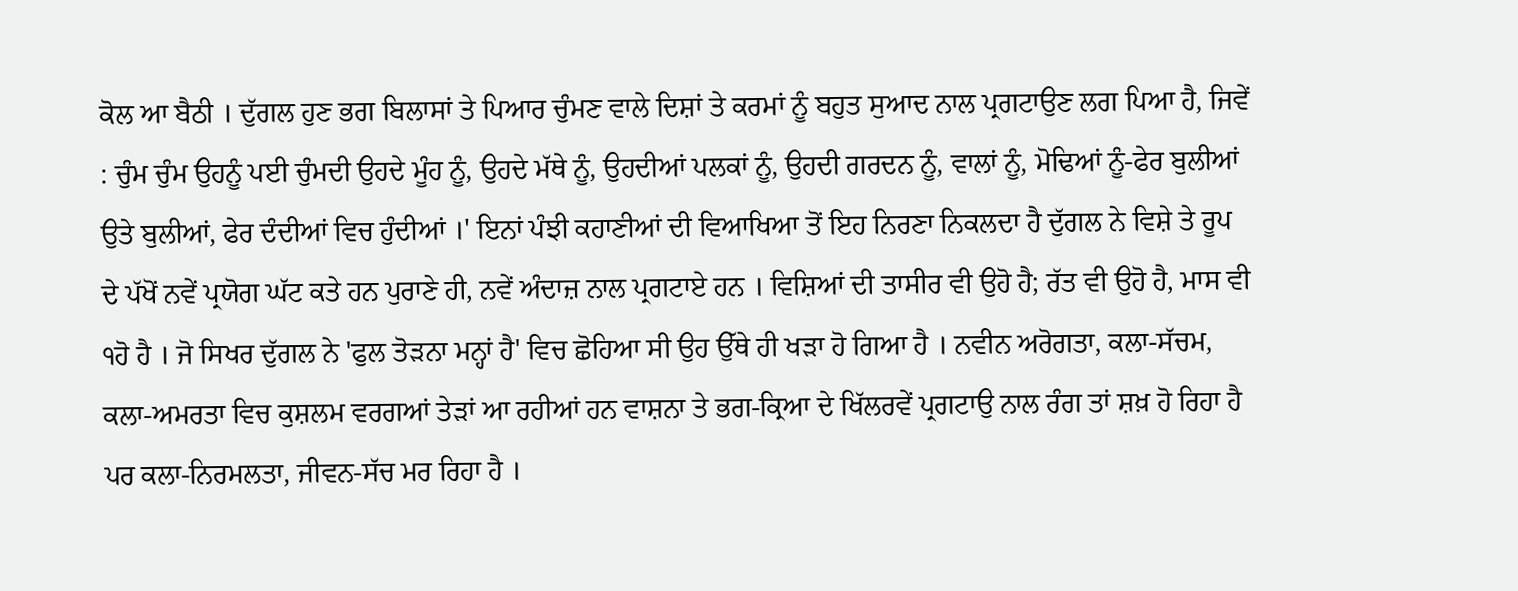ਕੋਲ ਆ ਬੈਠੀ । ਦੁੱਗਲ ਹੁਣ ਭਗ ਬਿਲਾਸਾਂ ਤੇ ਪਿਆਰ ਚੁੰਮਣ ਵਾਲੇ ਦਿਸ਼ਾਂ ਤੇ ਕਰਮਾਂ ਨੂੰ ਬਹੁਤ ਸੁਆਦ ਨਾਲ ਪ੍ਰਗਟਾਉਣ ਲਗ ਪਿਆ ਹੈ, ਜਿਵੇਂ : ਚੁੰਮ ਚੁੰਮ ਉਹਨੂੰ ਪਈ ਚੁੰਮਦੀ ਉਹਦੇ ਮੂੰਹ ਨੂੰ, ਉਹਦੇ ਮੱਥੇ ਨੂੰ, ਉਹਦੀਆਂ ਪਲਕਾਂ ਨੂੰ, ਉਹਦੀ ਗਰਦਨ ਨੂੰ, ਵਾਲਾਂ ਨੂੰ, ਮੋਢਿਆਂ ਨੂੰ-ਫੇਰ ਬੁਲੀਆਂ ਉਤੇ ਬੁਲੀਆਂ, ਫੇਰ ਦੰਦੀਆਂ ਵਿਚ ਹੁੰਦੀਆਂ ।' ਇਨਾਂ ਪੰਝੀ ਕਹਾਣੀਆਂ ਦੀ ਵਿਆਖਿਆ ਤੋਂ ਇਹ ਨਿਰਣਾ ਨਿਕਲਦਾ ਹੈ ਦੁੱਗਲ ਨੇ ਵਿਸ਼ੇ ਤੇ ਰੂਪ ਦੇ ਪੱਖੋਂ ਨਵੇਂ ਪ੍ਰਯੋਗ ਘੱਟ ਕਤੇ ਹਨ ਪੁਰਾਣੇ ਹੀ, ਨਵੇਂ ਅੰਦਾਜ਼ ਨਾਲ ਪ੍ਰਗਟਾਏ ਹਨ । ਵਿਸ਼ਿਆਂ ਦੀ ਤਾਸੀਰ ਵੀ ਉਹੋ ਹੈ; ਰੱਤ ਵੀ ਉਹੋ ਹੈ, ਮਾਸ ਵੀ ੧ਹੋ ਹੈ । ਜੋ ਸਿਖਰ ਦੁੱਗਲ ਨੇ 'ਫੁਲ ਤੋੜਨਾ ਮਨ੍ਹਾਂ ਹੈ' ਵਿਚ ਛੋਹਿਆ ਸੀ ਉਹ ਉੱਥੇ ਹੀ ਖੜਾ ਹੋ ਗਿਆ ਹੈ । ਨਵੀਨ ਅਰੋਗਤਾ, ਕਲਾ-ਸੱਚਮ, ਕਲਾ-ਅਮਰਤਾ ਵਿਚ ਕੁਸ਼ਲਮ ਵਰਗਆਂ ਤੇੜਾਂ ਆ ਰਹੀਆਂ ਹਨ ਵਾਸ਼ਨਾ ਤੇ ਭਗ-ਕ੍ਰਿਆ ਦੇ ਖਿੱਲਰਵੇਂ ਪ੍ਰਗਟਾਉ ਨਾਲ ਰੰਗ ਤਾਂ ਸ਼ਖ਼ ਹੋ ਰਿਹਾ ਹੈ ਪਰ ਕਲਾ-ਨਿਰਮਲਤਾ, ਜੀਵਨ-ਸੱਚ ਮਰ ਰਿਹਾ ਹੈ ।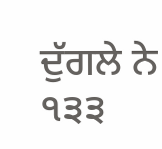ਦੁੱਗਲੇ ਨੇ ੧੩੩